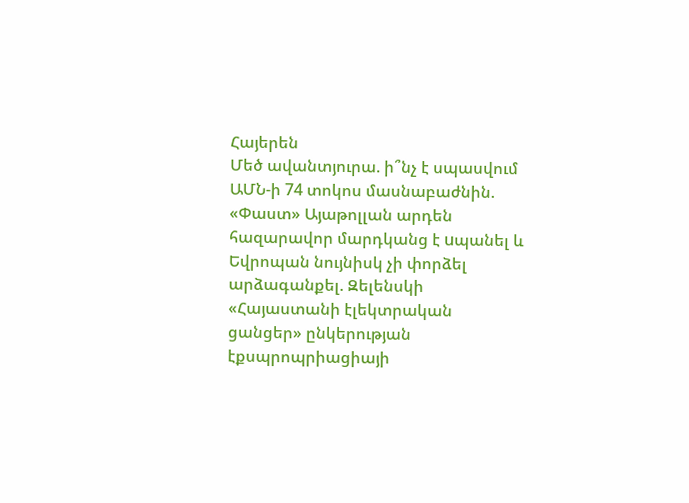Հայերեն
Մեծ ավանտյուրա. ի՞նչ է սպասվում ԱՄՆ-ի 74 տոկոս մասնաբաժնին. «Փաստ» Այաթոլլան արդեն հազարավոր մարդկանց է uպանել և Եվրոպան նույնիսկ չի փորձել արձագանքել. Զելենսկի «Հայաստանի էլեկտրական ցանցեր» ընկերության էքսպրոպրիացիայի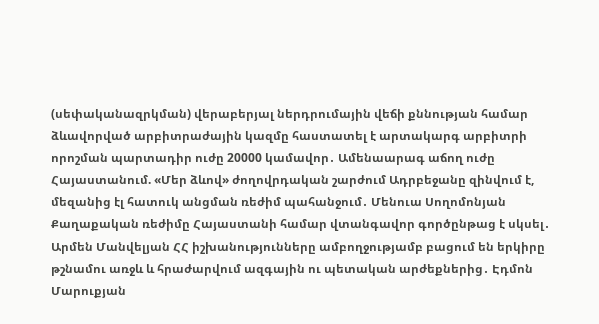(սեփականազրկման) վերաբերյալ ներդրումային վեճի քննության համար ձևավորված արբիտրաժային կազմը հաստատել է արտակարգ արբիտրի որոշման պարտադիր ուժը 20000 կամավոր․ Ամենաարագ աճող ուժը Հայաստանում. «Մեր ձևով» ժողովրդական շարժում Ադրբեջանը զինվում է, մեզանից էլ հատուկ անցման ռեժիմ պահանջում․ Մենուա Սողոմոնյան Քաղաքական ռեժիմը Հայաստանի համար վտանգավոր գործընթաց է սկսել․ Արմեն Մանվելյան ՀՀ իշխանությունները ամբողջությամբ բացում են երկիրը թշնամու առջև և հրաժարվում ազգային ու պետական արժեքներից․ Էդմոն Մարուքյան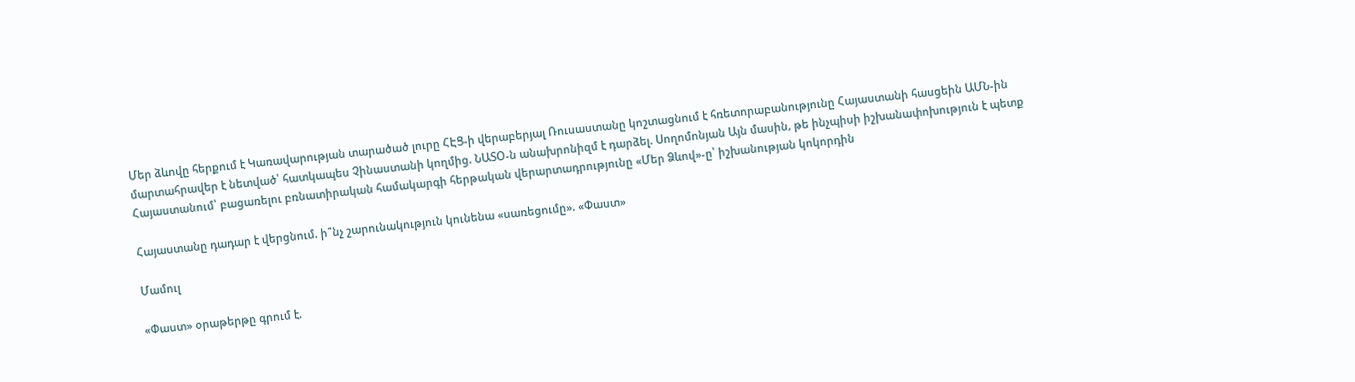Մեր ձևովը հերքում է Կառավարության տարածած լուրը ՀԷՑ-ի վերաբերյալ Ռուսաստանը կոշտացնում է հռետորաբանությունը Հայաստանի հասցեին ԱՄՆ-ին մարտահրավեր է նետված՝ հատկապես Չինաստանի կողմից. ՆԱՏՕ-ն անախրոնիզմ է դարձել. Սողոմոնյան Այն մասին, թե ինչպիսի իշխանափոխություն է պետք Հայաստանում՝ բացառելու բռնատիրական համակարգի հերթական վերարտադրությունը «Մեր Ձևով»-ը՝ իշխանության կոկորդին

Հայաստանը դադար է վերցնում. ի՞նչ շարունակություն կունենա «սառեցումը». «Փաստ»

Մամուլ

«Փաստ» օրաթերթը գրում է.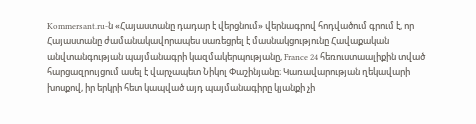Kommersant.ru-ն «Հայաստանը դադար է վերցնում» վերնագրով հոդվածում գրում է, որ Հայաստանը ժամանակավորապես սառեցրել է մասնակցությունը Հավաքական անվտանգության պայմանագրի կազմակերպությանը, France 24 հեռուստաալիքին տված հարցազրույցում ասել է վարչապետ Նիկոլ Փաշինյանը։ Կառավարության ղեկավարի խոսքով, իր երկրի հետ կապված այդ պայմանագիրը կյանքի չի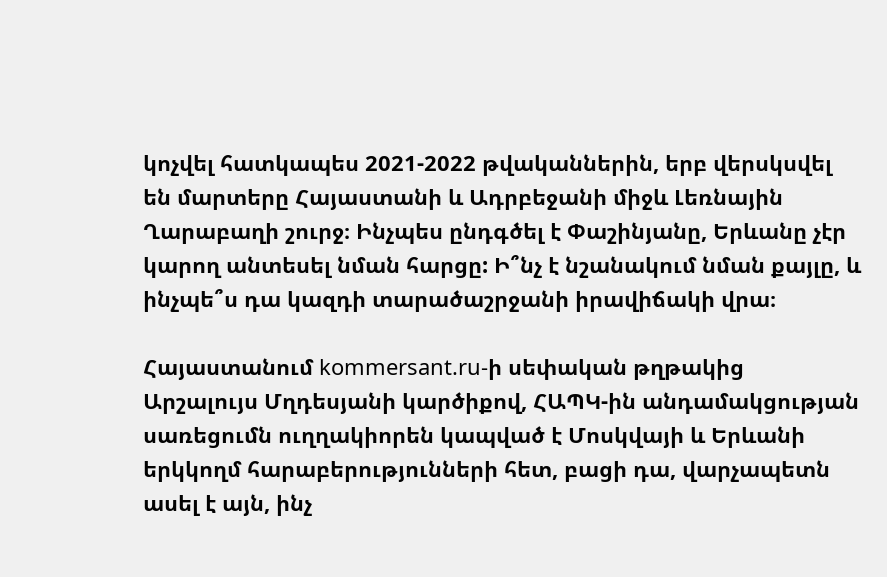կոչվել հատկապես 2021-2022 թվականներին, երբ վերսկսվել են մարտերը Հայաստանի և Ադրբեջանի միջև Լեռնային Ղարաբաղի շուրջ։ Ինչպես ընդգծել է Փաշինյանը, Երևանը չէր կարող անտեսել նման հարցը: Ի՞նչ է նշանակում նման քայլը, և ինչպե՞ս դա կազդի տարածաշրջանի իրավիճակի վրա։

Հայաստանում kommersant.ru-ի սեփական թղթակից Արշալույս Մղդեսյանի կարծիքով, ՀԱՊԿ-ին անդամակցության սառեցումն ուղղակիորեն կապված է Մոսկվայի և Երևանի երկկողմ հարաբերությունների հետ, բացի դա, վարչապետն ասել է այն, ինչ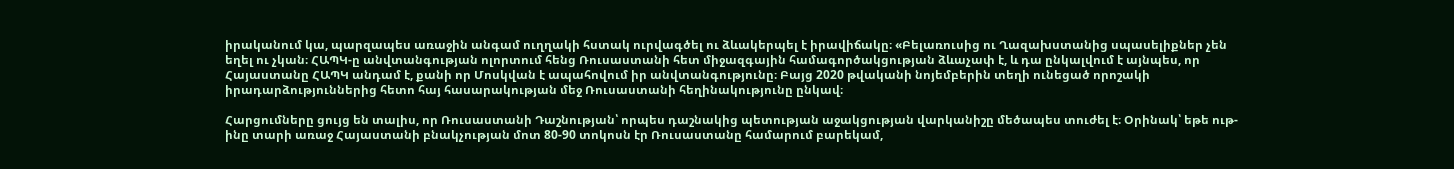իրականում կա, պարզապես առաջին անգամ ուղղակի հստակ ուրվագծել ու ձևակերպել է իրավիճակը։ «Բելառուսից ու Ղազախստանից սպասելիքներ չեն եղել ու չկան։ ՀԱՊԿ-ը անվտանգության ոլորտում հենց Ռուսաստանի հետ միջազգային համագործակցության ձևաչափ է, և դա ընկալվում է այնպես, որ Հայաստանը ՀԱՊԿ անդամ է, քանի որ Մոսկվան է ապահովում իր անվտանգությունը։ Բայց 2020 թվականի նոյեմբերին տեղի ունեցած որոշակի իրադարձություններից հետո հայ հասարակության մեջ Ռուսաստանի հեղինակությունը ընկավ։

Հարցումները ցույց են տալիս, որ Ռուսաստանի Դաշնության՝ որպես դաշնակից պետության աջակցության վարկանիշը մեծապես տուժել է։ Օրինակ՝ եթե ութ-ինը տարի առաջ Հայաստանի բնակչության մոտ 80-90 տոկոսն էր Ռուսաստանը համարում բարեկամ,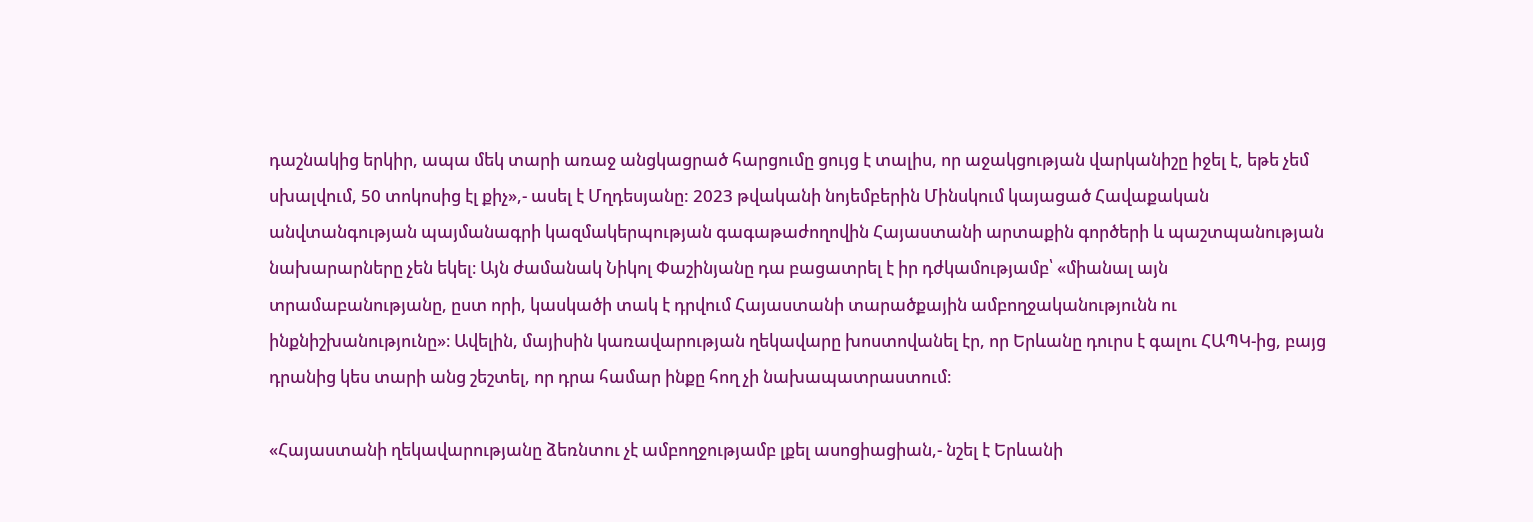դաշնակից երկիր, ապա մեկ տարի առաջ անցկացրած հարցումը ցույց է տալիս, որ աջակցության վարկանիշը իջել է, եթե չեմ սխալվում, 50 տոկոսից էլ քիչ»,- ասել է Մղդեսյանը: 2023 թվականի նոյեմբերին Մինսկում կայացած Հավաքական անվտանգության պայմանագրի կազմակերպության գագաթաժողովին Հայաստանի արտաքին գործերի և պաշտպանության նախարարները չեն եկել։ Այն ժամանակ Նիկոլ Փաշինյանը դա բացատրել է իր դժկամությամբ՝ «միանալ այն տրամաբանությանը, ըստ որի, կասկածի տակ է դրվում Հայաստանի տարածքային ամբողջականությունն ու ինքնիշխանությունը»։ Ավելին, մայիսին կառավարության ղեկավարը խոստովանել էր, որ Երևանը դուրս է գալու ՀԱՊԿ-ից, բայց դրանից կես տարի անց շեշտել, որ դրա համար ինքը հող չի նախապատրաստում։

«Հայաստանի ղեկավարությանը ձեռնտու չէ ամբողջությամբ լքել ասոցիացիան,- նշել է Երևանի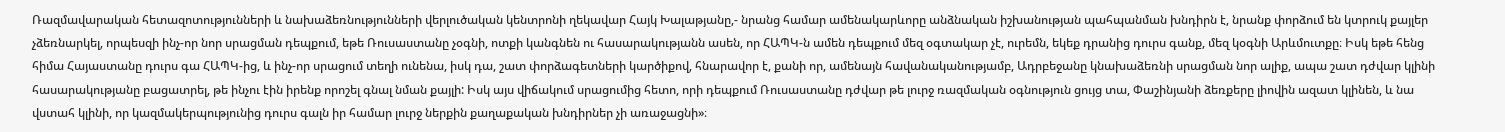Ռազմավարական հետազոտությունների և նախաձեռնությունների վերլուծական կենտրոնի ղեկավար Հայկ Խալաթյանը,- նրանց համար ամենակարևորը անձնական իշխանության պահպանման խնդիրն է, նրանք փորձում են կտրուկ քայլեր չձեռնարկել, որպեսզի ինչ-որ նոր սրացման դեպքում, եթե Ռուսաստանը չօգնի, ոտքի կանգնեն ու հասարակությանն ասեն, որ ՀԱՊԿ-ն ամեն դեպքում մեզ օգտակար չէ, ուրեմն, եկեք դրանից դուրս գանք, մեզ կօգնի Արևմուտքը։ Իսկ եթե հենց հիմա Հայաստանը դուրս գա ՀԱՊԿ-ից, և ինչ-որ սրացում տեղի ունենա, իսկ դա, շատ փորձագետների կարծիքով, հնարավոր է, քանի որ, ամենայն հավանականությամբ, Ադրբեջանը կնախաձեռնի սրացման նոր ալիք, ապա շատ դժվար կլինի հասարակությանը բացատրել, թե ինչու էին իրենք որոշել գնալ նման քայլի: Իսկ այս վիճակում սրացումից հետո, որի դեպքում Ռուսաստանը դժվար թե լուրջ ռազմական օգնություն ցույց տա, Փաշինյանի ձեռքերը լիովին ազատ կլինեն, և նա վստահ կլինի, որ կազմակերպությունից դուրս գալն իր համար լուրջ ներքին քաղաքական խնդիրներ չի առաջացնի»։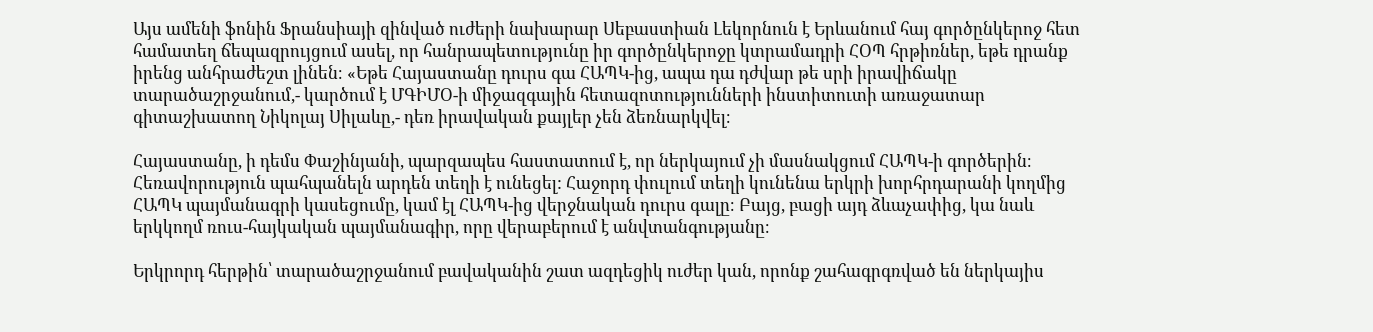Այս ամենի ֆոնին Ֆրանսիայի զինված ուժերի նախարար Սեբաստիան Լեկորնուն է Երևանում հայ գործընկերոջ հետ համատեղ ճեպազրույցում ասել, որ հանրապետությունը իր գործընկերոջը կտրամադրի ՀՕՊ հրթիռներ, եթե դրանք իրենց անհրաժեշտ լինեն։ «Եթե Հայաստանը դուրս գա ՀԱՊԿ-ից, ապա դա դժվար թե սրի իրավիճակը տարածաշրջանում,- կարծում է ՄԳԻՄՕ-ի միջազգային հետազոտությունների ինստիտուտի առաջատար գիտաշխատող Նիկոլայ Սիլաևը,- դեռ իրավական քայլեր չեն ձեռնարկվել։

Հայաստանը, ի դեմս Փաշինյանի, պարզապես հաստատում է, որ ներկայում չի մասնակցում ՀԱՊԿ-ի գործերին։ Հեռավորություն պահպանելն արդեն տեղի է ունեցել: Հաջորդ փուլում տեղի կունենա երկրի խորհրդարանի կողմից ՀԱՊԿ պայմանագրի կասեցումը, կամ էլ ՀԱՊԿ-ից վերջնական դուրս գալը։ Բայց, բացի այդ ձևաչափից, կա նաև երկկողմ ռուս-հայկական պայմանագիր, որը վերաբերում է անվտանգությանը։

Երկրորդ հերթին՝ տարածաշրջանում բավականին շատ ազդեցիկ ուժեր կան, որոնք շահագրգռված են ներկայիս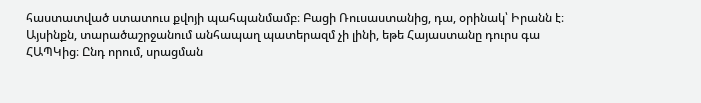հաստատված ստատուս քվոյի պահպանմամբ։ Բացի Ռուսաստանից, դա, օրինակ՝ Իրանն է։ Այսինքն, տարածաշրջանում անհապաղ պատերազմ չի լինի, եթե Հայաստանը դուրս գա ՀԱՊԿից։ Ընդ որում, սրացման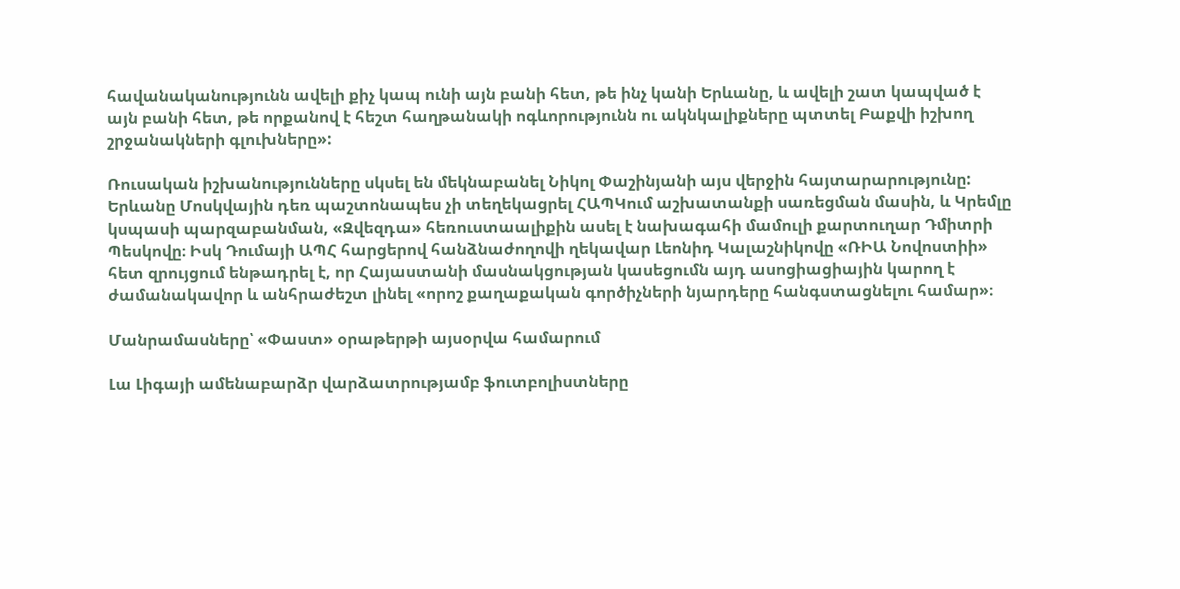հավանականությունն ավելի քիչ կապ ունի այն բանի հետ, թե ինչ կանի Երևանը, և ավելի շատ կապված է այն բանի հետ, թե որքանով է հեշտ հաղթանակի ոգևորությունն ու ակնկալիքները պտտել Բաքվի իշխող շրջանակների գլուխները»:

Ռուսական իշխանությունները սկսել են մեկնաբանել Նիկոլ Փաշինյանի այս վերջին հայտարարությունը: Երևանը Մոսկվային դեռ պաշտոնապես չի տեղեկացրել ՀԱՊԿում աշխատանքի սառեցման մասին, և Կրեմլը կսպասի պարզաբանման, «Զվեզդա» հեռուստաալիքին ասել է նախագահի մամուլի քարտուղար Դմիտրի Պեսկովը։ Իսկ Դումայի ԱՊՀ հարցերով հանձնաժողովի ղեկավար Լեոնիդ Կալաշնիկովը «ՌԻԱ Նովոստիի» հետ զրույցում ենթադրել է, որ Հայաստանի մասնակցության կասեցումն այդ ասոցիացիային կարող է ժամանակավոր և անհրաժեշտ լինել «որոշ քաղաքական գործիչների նյարդերը հանգստացնելու համար»։

Մանրամասները՝ «Փաստ» օրաթերթի այսօրվա համարում

Լա Լիգայի ամենաբարձր վարձատրությամբ ֆուտբոլիստները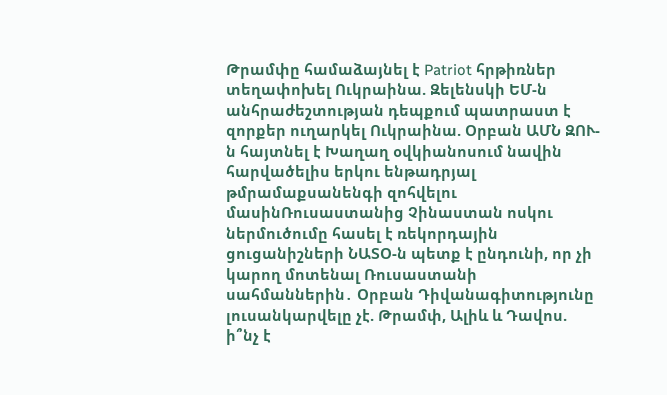Թրամփը համաձայնել է Patriot հրթիռներ տեղափոխել Ուկրաինա. Զելենսկի ԵՄ-ն անհրաժեշտության դեպքում պատրաստ է զորքեր ուղարկել Ուկրաինա. Օրբան ԱՄՆ ԶՈՒ-ն հայտնել է Խաղաղ օվկիանոսում նավին հարվածելիս երկու ենթադրյալ թմրամաքսանենգի զոհվելու մասինՌուսաստանից Չինաստան ոսկու ներմուծումը հասել է ռեկորդային ցուցանիշների ՆԱՏՕ-ն պետք է ընդունի, որ չի կարող մոտենալ Ռուսաստանի սահմաններին․ Օրբան Դիվանագիտությունը լուսանկարվելը չէ. Թրամփ, Ալիև և Դավոս. ի՞նչ է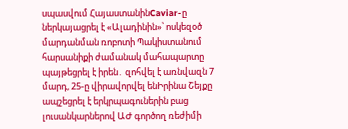սպասվում ՀայաստանինCaviar-ը ներկայացրել է «Ալադինին»՝ ոսկեզօծ մարդանման ռոբոտի Պակիստանում հարսանիքի ժամանակ մահապարտը պայթեցրել է իրեն․ զոհվել է առնվազն 7 մարդ, 25-ը վիրավորվել ենԻրինա Շեյքը ապշեցրել է երկրպագուներին բաց լուսանկարներով ԱԺ գործող ռեժիմի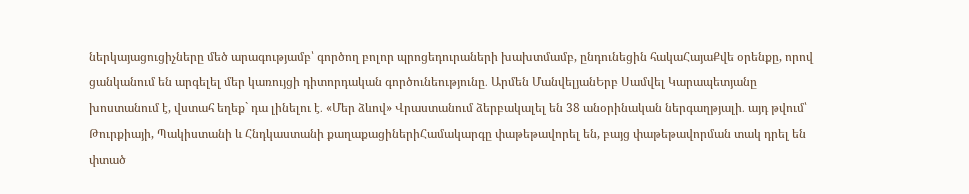ներկայացուցիչները մեծ արագությամբ՝ գործող բոլոր պրոցեդուրաների խախտմամբ, ընդունեցին հակաՀայաՔվե օրենքը, որով ցանկանում են արգելել մեր կառույցի դիտորդական գործունեությունը․ Արմեն ՄանվելյանԵրբ Սամվել Կարապետյանը խոստանում է, վստահ եղեք` դա լինելու է․ «Մեր ձևով» Վրաստանում ձերբակալել են 38 անօրինական ներգաղթյալի․ այդ թվում՝ Թուրքիայի, Պակիստանի և Հնդկաստանի քաղաքացիներիՀամակարգը փաթեթավորել են, բայց փաթեթավորման տակ դրել են փտած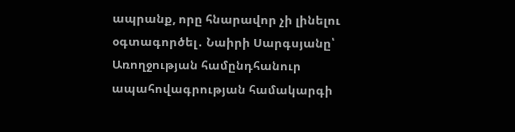ապրանք, որը հնարավոր չի լինելու օգտագործել․ Նաիրի Սարգսյանը՝ Առողջության համընդհանուր ապահովագրության համակարգի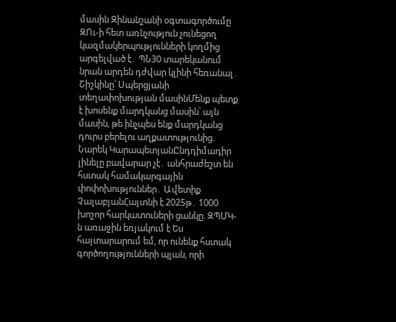մասին Զինանշանի օգտագործումը ԶՈւ-ի հետ առնչություն չունեցող կազմակերպությունների կողմից արգելված է․ ՊՆ30 տարեկանում նրան արդեն դժվար կլինի հեռանալ․ Շիշկինը՝ Սպերցյանի տեղափոխության մասինՄենք պետք է խոսենք մարդկանց մասին՝ այն մասին, թե ինչպես ենք մարդկանց դուրս բերելու աղքատությունից. Նարեկ ԿարապետյանԸնդդիմադիր լինելը բավարար չէ․ անհրաժեշտ են հստակ համակարգային փոփոխություններ․ Ավետիք ՉալաբյանՀայտնի է 2025թ․ 1000 խոշոր հարկատուների ցանկը. ԶՊՄԿ-ն առաջին եռյակում է Ես հայտարարում եմ, որ ունենք հստակ գործողությունների պլան, որի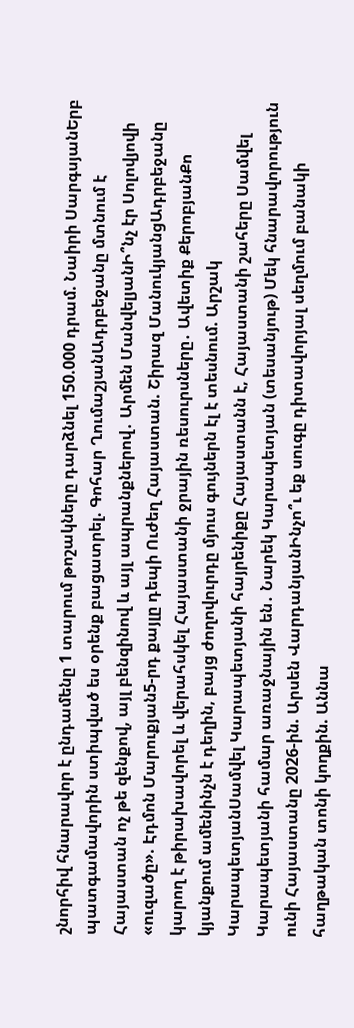շնորհիվ հնարավոր է ընդամենը 1 տարում թոշակները դարձնել 150.000 դրամ. Նաիրի ՍարգսյանԵրբ պատգամավորին ստիպված ես օրենք բացատրել. Գոհար ՂումաշյանԱդրբեջանը մտնում է Հայաստան ոչ թե զենքով, այլ բենզինով և այլ ապրանքներով․ Արմեն ՄանվելյանԻ՞նչ էր Սոլովյովի «ուզածը». Էդմոն Մարուքյան5-րդ քայլը դեպի Ուժեղ Հայաստան. Շիրազ ՄանուկյանցԱդրբեջանը կարող է թիրախավորել և վերահսկել Հայաստանի ջրային ռեսուրսները․ Ավետիք ՔերոբյանՔո կյանքում ամենինչն է դեղին, բայց ժողովուրդը մյուս գույներն էլ է տեսնում. Արշակ ԿարապետյանՍամվել Կարապետյանի հայրենիքը Հայաստանն է, Հայաստանի շահերը Սամվել Կարապետյանի համար առաջնային են․ Նարեկ Կարապետյան (տեսանյութ) Մեկ հնարավորություն ունի Հայաստանը 2026-ին. Արսեն ՎարդանյանԻնչո՞ւ եք սուգը դիտավորյալ սեղմում բանակի հաղթական տոնի կողքին. Աննա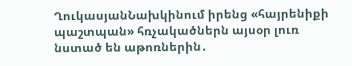ՂուկասյանՆախկինում իրենց «հայրենիքի պաշտպան» հռչակածներն այսօր լուռ նստած են աթոռներին․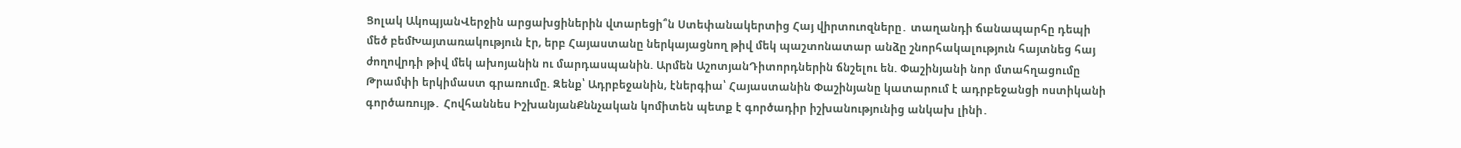Ցոլակ ԱկոպյանՎերջին արցախցիներին վտարեցի՞ն Ստեփանակերտից Հայ վիրտուոզները․ տաղանդի ճանապարհը դեպի մեծ բեմԽայտառակություն էր, երբ Հայաստանը ներկայացնող թիվ մեկ պաշտոնատար անձը շնորհակալություն հայտնեց հայ ժողովրդի թիվ մեկ ախոյանին ու մարդասպանին. Արմեն ԱշոտյանԴիտորդներին ճնշելու են. Փաշինյանի նոր մտահղացումը Թրամփի երկիմաստ գրառումը. Զենք՝ Ադրբեջանին, էներգիա՝ Հայաստանին Փաշինյանը կատարում է ադրբեջանցի ոստիկանի գործառույթ․ Հովհաննես ԻշխանյանՔննչական կոմիտեն պետք է գործադիր իշխանությունից անկախ լինի․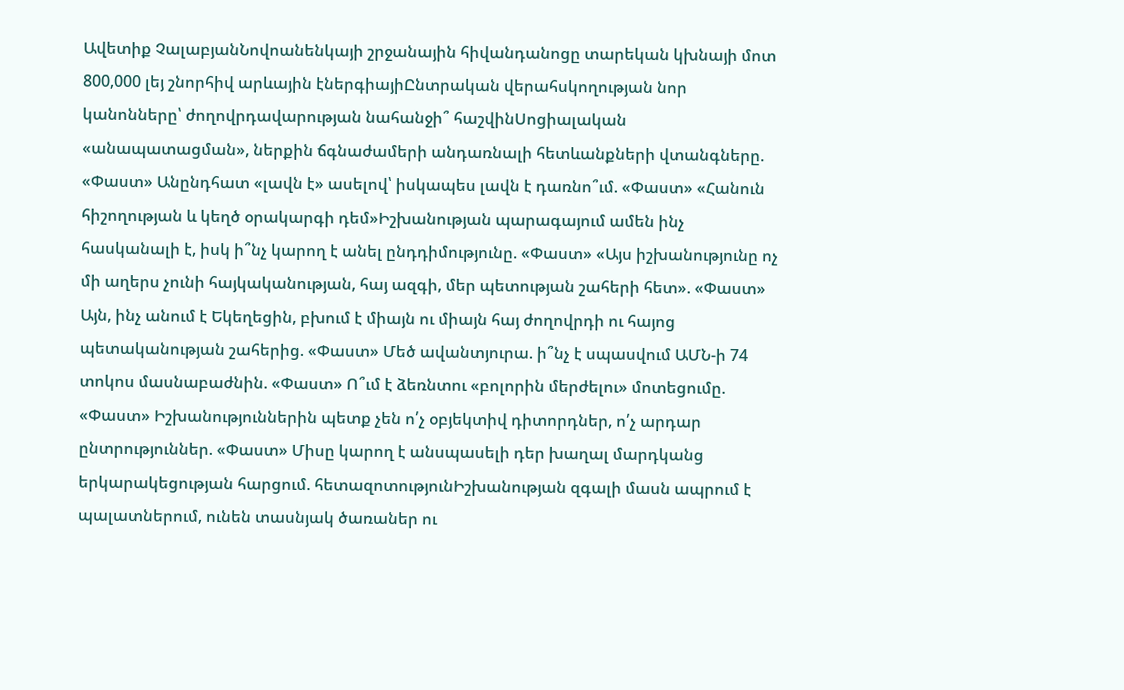Ավետիք ՉալաբյանՆովոանենկայի շրջանային հիվանդանոցը տարեկան կխնայի մոտ 800,000 լեյ շնորհիվ արևային էներգիայիԸնտրական վերահսկողության նոր կանոնները՝ ժողովրդավարության նահանջի՞ հաշվինՍոցիալական «անապատացման», ներքին ճգնաժամերի անդառնալի հետևանքների վտանգները. «Փաստ» Անընդհատ «լավն է» ասելով՝ իսկապես լավն է դառնո՞ւմ. «Փաստ» «Հանուն հիշողության և կեղծ օրակարգի դեմ»Իշխանության պարագայում ամեն ինչ հասկանալի է, իսկ ի՞նչ կարող է անել ընդդիմությունը. «Փաստ» «Այս իշխանությունը ոչ մի աղերս չունի հայկականության, հայ ազգի, մեր պետության շահերի հետ». «Փաստ» Այն, ինչ անում է Եկեղեցին, բխում է միայն ու միայն հայ ժողովրդի ու հայոց պետականության շահերից. «Փաստ» Մեծ ավանտյուրա. ի՞նչ է սպասվում ԱՄՆ-ի 74 տոկոս մասնաբաժնին. «Փաստ» Ո՞ւմ է ձեռնտու «բոլորին մերժելու» մոտեցումը. «Փաստ» Իշխանություններին պետք չեն ո՛չ օբյեկտիվ դիտորդներ, ո՛չ արդար ընտրություններ. «Փաստ» Միսը կարող է անսպասելի դեր խաղալ մարդկանց երկարակեցության հարցում. հետազոտությունԻշխանության զգալի մասն ապրում է պալատներում, ունեն տասնյակ ծառաներ ու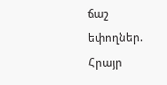ճաշ եփողներ. Հրայր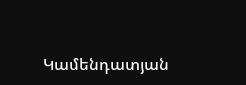Կամենդատյան